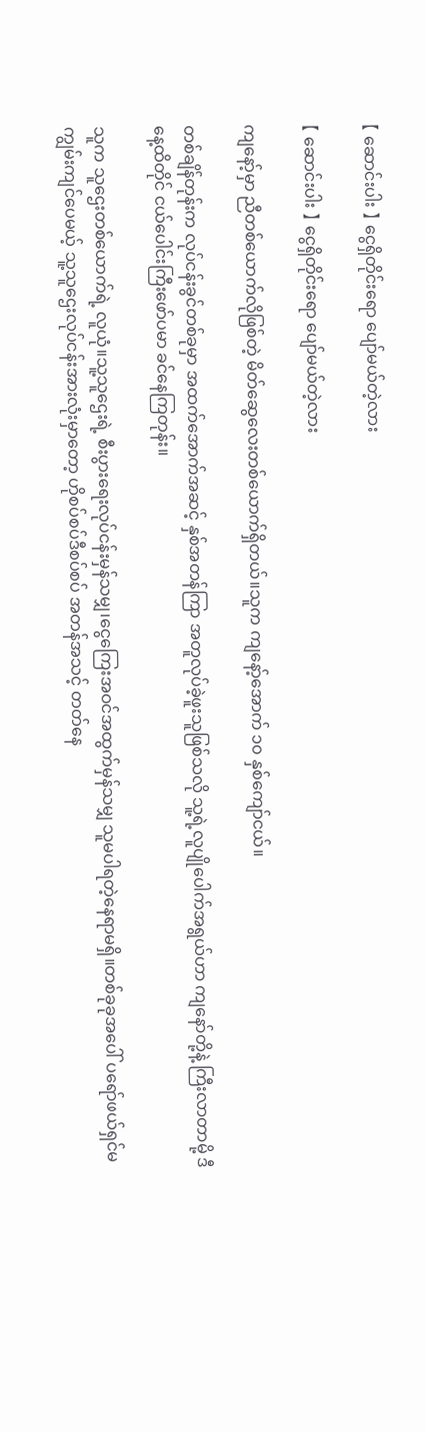【 ဆောင်းပါး 】 ငွေရှိတိုင်းရော ပျော်မယ်တဲ့လား

【 ဆောင်းပါး 】 ငွေရှိတိုင်းရော ပျော်မယ်တဲ့လား

ကျနော့်မှာ ညီတစ်ယောက်လိုဖြစ်တဲ့ မိတ်ဆွေလေးတစ်ယောက်ရှိတယ်။သူက ကျနော့်အောက် ၁၀ နှစ်ကျော်ငယ်။

တစ်ချိန်တုန်းက လုပ်ငန်းခွင်တစ်ခုမှာ အထက်အောက်အဆင့် နှစ်အတန်ကြာ အတူလုပ်ခဲ့ဖူးသူဖြစ်သလို သူ့ရဲ့လူပျိုပေါက်အရွယ်ဟာ ကျနော်တို့နဲ့ ကြီးလာတာမို့ ဒီနေ့ထိတိုင် ငယ်ပေါင်းကြီးဖော်ပမာ ခင်နေကြတုန်း။

သူက သူဌေးတစ်ယောက်ရဲ့ လူယုံ။သူ့သူဌေးရဲ့ စီးပွားရေးလုပ်ငန်းမှန်သမျှ၊ငွေကြေးအဝင်အထွက်မှန်သမျှ သူမပါရတဲ့နေရာမရှိ။တစ်ခုခုအပေါ် ပရော်ဖယ်ရှင်မကျွမ်းကျင်ပေမယ့် သူ့သူဌေးလုပ်ငန်းအားလုံးမှာတော့ ဟိုစပ်စပ်ဒီစပ်စပ် အတန်အသင့် တတ်နေ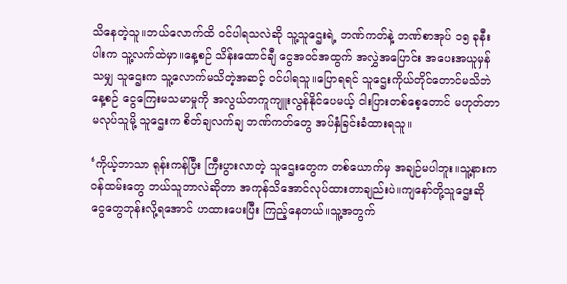သိနေတဲ့သူ။ဘယ်လောက်ထိ ဝင်ပါရသလဲဆို သူ့သူဌေးရဲ့ ဘဏ်ကတ်နဲ့ ဘဏ်စာအုပ် ၁၅ ခုနီးပါးက သူ့လက်ထဲမှာ။နေ့စဉ် သိန်းထောင်ချီ ငွေအဝင်အထွက် အလွှဲအပြောင်း အပေးအယူမှန်သမျှ သူဌေးက သူ့လောက်မသိတဲ့အဆင့် ဝင်ပါရသူ။ပြောရရင် သူဌေးကိုယ်တိုင်တောင်မသိဘဲ နေ့စဉ် ငွေကြေးမသမာမှုကို အလွယ်တကူကျူးလွန်နိုင်ပေမယ့် ငါးပြားတစ်စေ့တောင် မဟုတ်တာမလုပ်သူမို့ သူဌေးက စိတ်ချလက်ချ ဘဏ်ကတ်တွေ အပ်နှံခြင်းခံထားရသူ။

‘ကိုယ့်ဘာသာ ရုန်းကန်ပြီး ကြီးပွားလာတဲ့ သူဌေးတွေက တစ်ယောက်မှ အချဉ်မပါဘူး။သူ့နားက ဝန်ထမ်းတွေ ဘယ်သူဘာလဲဆိုတာ အကုန်သိအောင်လုပ်ထားတာချည်းပဲ။ကျနော်တို့သူဌေးဆို ငွေတွေဘုန်းလို့ရအောင် ဟထားပေးပြီး ကြည့်နေတယ်။သူ့အတွက်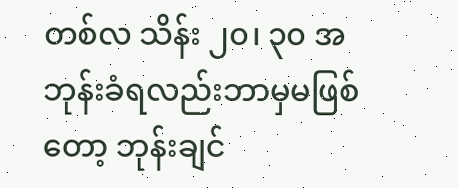တစ်လ သိန်း ၂၀၊ ၃၀ အဘုန်းခံရလည်းဘာမှမဖြစ်တော့ ဘုန်းချင်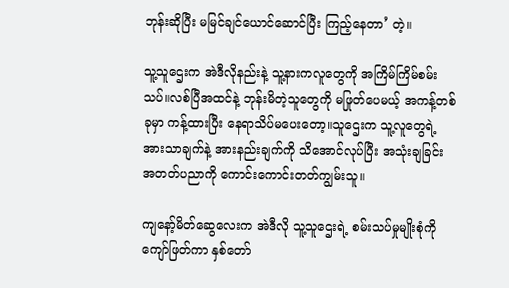ဘုန်းဆိုပြီး မမြင်ချင်ယောင်ဆောင်ပြီး ကြည့်နေတာ’ တဲ့။

သူ့သူဌေးက အဲဒီလိုနည်းနဲ့ သူ့နားကလူတွေကို အကြိမ်ကြိမ်စမ်းသပ်။လစ်ပြီအထင်နဲ့ ဘုန်းမိတဲ့သူတွေကို မဖြုတ်ပေမယ့် အကန့်တစ်ခုမှာ ကန့်ထားပြီး နေရာသိပ်မပေးတော့။သူဌေးက သူ့လူတွေရဲ့ အားသာချက်နဲ့ အားနည်းချက်ကို သိအောင်လုပ်ပြီး အသုံးချခြင်း အတတ်ပညာကို ကောင်းကောင်းတတ်ကျွမ်းသူ။

ကျနော့်မိတ်ဆွေလေးက အဲဒီလို သူ့သူဌေးရဲ့ စမ်းသပ်မှုမျိုးစုံကို ကျော်ဖြတ်ကာ နှစ်တော်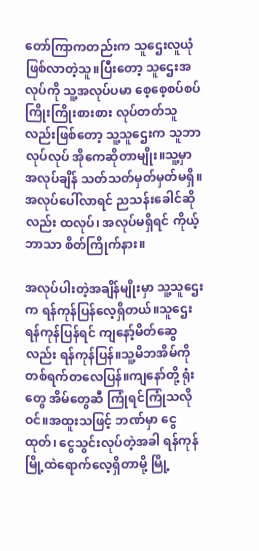တော်ကြာကတည်းက သူဌေးလူယုံဖြစ်လာတဲ့သူ။ပြီးတော့ သူဌေးအလုပ်ကို သူ့အလုပ်ပမာ စေ့စေ့စပ်စပ် ကြိုးကြိုးစားစား လုပ်တတ်သူလည်းဖြစ်တော့ သူ့သူဌေးက သူဘာလုပ်လုပ် အိုကေဆိုတာမျိုး။သူ့မှာ အလုပ်ချိန် သတ်သတ်မှတ်မှတ်မရှိ။အလုပ်ပေါ်လာရင် ညသန်းခေါင်ဆိုလည်း ထလုပ်၊ အလုပ်မရှိရင် ကိုယ့်ဘာသာ စိတ်ကြိုက်နား။

အလုပ်ပါးတဲ့အချိန်မျိုးမှာ သူ့သူဌေးက ရန်ကုန်ပြန်လေ့ရှိတယ်။သူဌေး ရန်ကုန်ပြန်ရင် ကျနော့်မိတ်ဆွေလည်း ရန်ကုန်ပြန်။သူ့မိဘအိမ်ကို တစ်ရက်တလေပြန်။ကျနော်တို့ ရုံးတွေ အိမ်တွေဆီ ကြုံရင်ကြုံသလိုဝင်။အထူးသဖြင့် ဘဏ်မှာ ငွေထုတ်၊ ငွေသွင်းလုပ်တဲ့အခါ ရန်ကုန်မြို့ထဲရောက်လေ့ရှိတာမို့ မြို့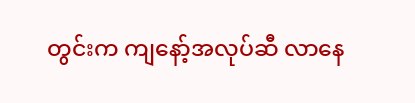တွင်းက ကျနော့်အလုပ်ဆီ လာနေ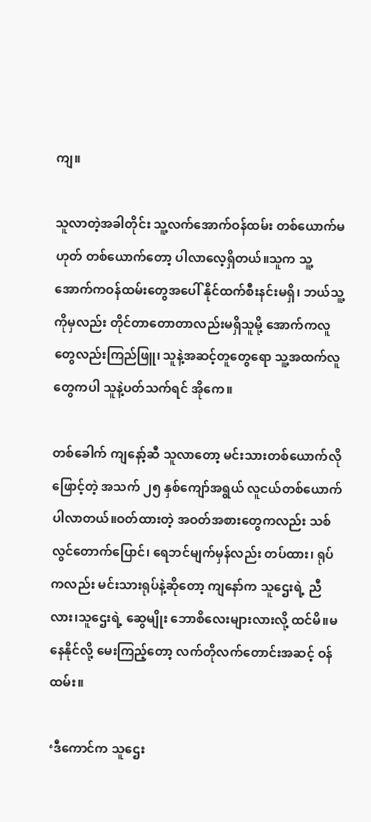ကျ။

သူလာတဲ့အခါတိုင်း သူ့လက်အောက်ဝန်ထမ်း တစ်ယောက်မဟုတ် တစ်ယောက်တော့ ပါလာလေ့ရှိတယ်။သူက သူ့အောက်ကဝန်ထမ်းတွေအပေါ် နိုင်ထက်စီးနင်းမရှိ၊ ဘယ်သူ့ကိုမှလည်း တိုင်တာတောတာလည်းမရှိသူမို့ အောက်ကလူတွေလည်းကြည်ဖြူ၊ သူနဲ့အဆင့်တူတွေရော သူ့အထက်လူတွေကပါ သူနဲ့ပတ်သက်ရင် အိုကေ။

တစ်ခေါက် ကျနော့်ဆီ သူလာတော့ မင်းသားတစ်ယောက်လိုဖြောင့်တဲ့ အသက် ၂၅ နှစ်ကျော်အရွယ် လူငယ်တစ်ယောက် ပါလာတယ်။ဝတ်ထားတဲ့ အဝတ်အစားတွေကလည်း သစ်လွင်တောက်ပြောင်၊ ရေဘင်မျက်မှန်လည်း တပ်ထား၊ ရုပ်ကလည်း မင်းသားရုပ်နဲ့ဆိုတော့ ကျနော်က သူဌေးရဲ့ ညီလား၊သူဌေးရဲ့ ဆွေမျိုး ဘောစိလေးများလားလို့ ထင်မိ။မနေနိုင်လို့ မေးကြည့်တော့ လက်တိုလက်တောင်းအဆင့် ဝန်ထမ်း။

‘ဒီကောင်က သူဌေး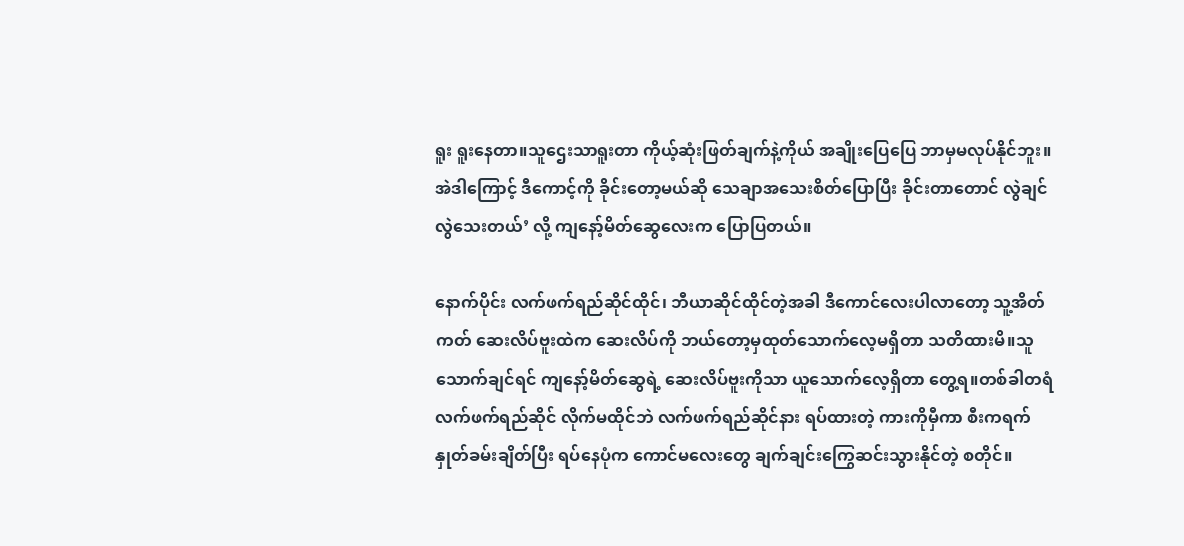ရူး ရူးနေတာ။သူဌေးသာရူးတာ ကိုယ့်ဆုံးဖြတ်ချက်နဲ့ကိုယ် အချိုးပြေပြေ ဘာမှမလုပ်နိုင်ဘူး။အဲဒါကြောင့် ဒီကောင့်ကို ခိုင်းတော့မယ်ဆို သေချာအသေးစိတ်ပြောပြီး ခိုင်းတာတောင် လွဲချင်လွဲသေးတယ်’ လို့ ကျနော့်မိတ်ဆွေလေးက ပြောပြတယ်။

နောက်ပိုင်း လက်ဖက်ရည်ဆိုင်ထိုင်၊ ဘီယာဆိုင်ထိုင်တဲ့အခါ ဒီကောင်လေးပါလာတော့ သူ့အိတ်ကတ် ဆေးလိပ်ဗူးထဲက ဆေးလိပ်ကို ဘယ်တော့မှထုတ်သောက်လေ့မရှိတာ သတိထားမိ။သူသောက်ချင်ရင် ကျနော့်မိတ်ဆွေရဲ့ ဆေးလိပ်ဗူးကိုသာ ယူသောက်လေ့ရှိတာ တွေ့ရ။တစ်ခါတရံ လက်ဖက်ရည်ဆိုင် လိုက်မထိုင်ဘဲ လက်ဖက်ရည်ဆိုင်နား ရပ်ထားတဲ့ ကားကိုမှီကာ စီးကရက် နှုတ်ခမ်းချိတ်ပြီး ရပ်နေပုံက ကောင်မလေးတွေ ချက်ချင်းကြွေဆင်းသွားနိုင်တဲ့ စတိုင်။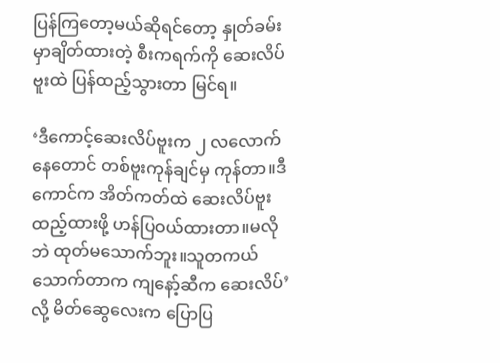ပြန်ကြတော့မယ်ဆိုရင်တော့ နှုတ်ခမ်းမှာချိတ်ထားတဲ့ စီးကရက်ကို ဆေးလိပ်ဗူးထဲ ပြန်ထည့်သွားတာ မြင်ရ။

‘ဒီကောင့်ဆေးလိပ်ဗူးက ၂ လလောက်နေတောင် တစ်ဗူးကုန်ချင်မှ ကုန်တာ။ဒီကောင်က အိတ်ကတ်ထဲ ဆေးလိပ်ဗူးထည့်ထားဖို့ ဟန်ပြဝယ်ထားတာ။မလိုဘဲ ထုတ်မသောက်ဘူး။သူတကယ်သောက်တာက ကျနော့်ဆီက ဆေးလိပ်’ လို့ မိတ်ဆွေလေးက ပြောပြ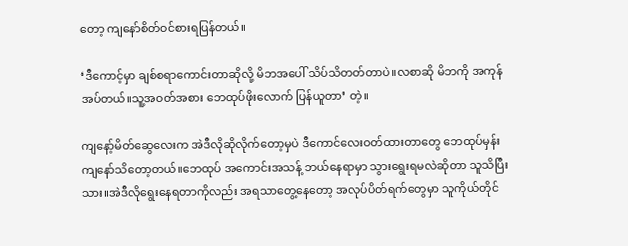တော့ ကျနော်စိတ်ဝင်စားရပြန်တယ်။

‘ဒီကောင့်မှာ ချစ်စရာကောင်းတာဆိုလို့ မိဘအပေါ် သိပ်သိတတ်တာပဲ။လစာဆို မိဘကို အကုန်အပ်တယ်။သူ့အဝတ်အစား ဘေထုပ်ဖိုးလောက် ပြန်ယူတာ’ တဲ့။

ကျနော့်မိတ်ဆွေလေးက အဲဒီလိုဆိုလိုက်တော့မှပဲ ဒီကောင်လေးဝတ်ထားတာတွေ ဘေထုပ်မှန်း ကျနော်သိတော့တယ်။ဘေထုပ် အကောင်းအသန့် ဘယ်နေရာမှာ သွားရွေးရမလဲဆိုတာ သူသိပြီးသား။အဲဒီလိုရွေးနေရတာကိုလည်း အရသာတွေ့နေတော့ အလုပ်ပိတ်ရက်တွေမှာ သူကိုယ်တိုင်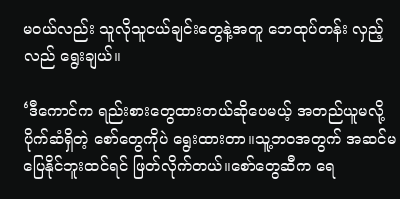မဝယ်လည်း သူလိုသူငယ်ချင်းတွေနဲ့အတူ ဘေထုပ်တန်း လှည့်လည် ရွေးချယ်။

‘ဒီကောင်က ရည်းစားတွေထားတယ်ဆိုပေမယ့် အတည်ယူမလို့ ပိုက်ဆံရှိတဲ့ စော်တွေကိုပဲ ရွေးထားတာ။သူ့ဘဝအတွက် အဆင်မပြေနိုင်ဘူးထင်ရင် ဖြတ်လိုက်တယ်။စော်တွေဆီက ရေ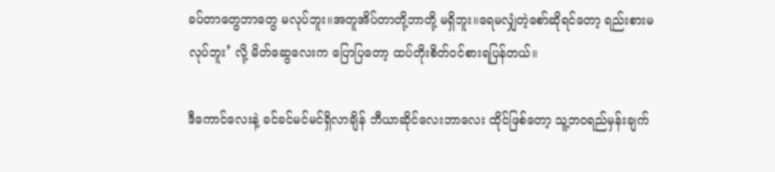ခပ်တာတွေဘာတွေ မလုပ်ဘူး။အတူအိပ်တာတို့ဘာတို့ မရှိဘူး။ရေမလျှံတဲ့စော်ဆိုရင်တော့ ရည်းစားမလုပ်ဘူး’ လို့ မိတ်ဆွေလေးက ပြောပြတော့ ထပ်တိုးစိတ်ဝင်စားရပြန်တယ်။

ဒီကောင်လေးနဲ့ ခင်ခင်မင်မင်ရှိလာချိန် ဘီယာဆိုင်လေးဘာလေး ထိုင်ဖြစ်တော့ သူ့ဘဝရည်မှန်းချက်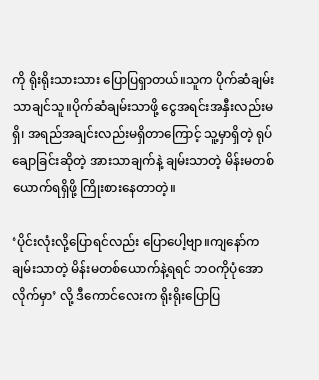ကို ရိုးရိုးသားသား ပြောပြရှာတယ်။သူက ပိုက်ဆံချမ်းသာချင်သူ။ပိုက်ဆံချမ်းသာဖို့ ငွေအရင်းအနှီးလည်းမရှိ၊ အရည်အချင်းလည်းမရှိတာကြောင့် သူ့မှာရှိတဲ့ ရုပ်ချောခြင်းဆိုတဲ့ အားသာချက်နဲ့ ချမ်းသာတဲ့ မိန်းမတစ်ယောက်ရရှိဖို့ ကြိုးစားနေတာတဲ့။

‘ပိုင်းလုံးလို့ပြောရင်လည်း ပြောပေါ့ဗျာ။ကျနော်က ချမ်းသာတဲ့ မိန်းမတစ်ယောက်နဲ့ရရင် ဘဝကိုပုံအောလိုက်မှာ’ လို့ ဒီကောင်လေးက ရိုးရိုးပြောပြ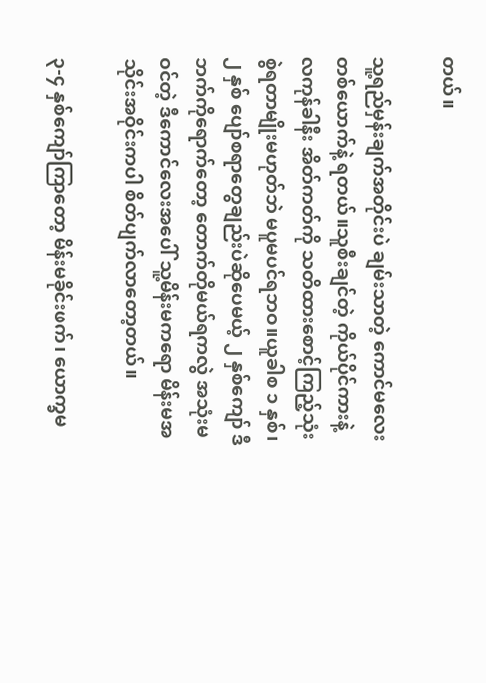တယ်။

သူ့ရည်မှန်းချက်အတိုင်းပဲ ချမ်းသာတဲ့ ကောင်မလေးတစ်ယောက်နဲ့ ရတယ်။သူစီးချင်တဲ့ ကိုယ်ပိုင်ကားနဲ့ လကုန်ခါနီး အိတ်ကတ်ကို သတိထားစောင့်ကြည့်သုံးစွဲရတာမျိုးမဟုတ်ဘဲ မပူမပင်ရဘဝ။ယူခါစ ၁ နှစ်၊ ၂ နှစ် ပျော်စရာတွေချည်းပဲဆိုပေမယ့် ၂ နှစ်ကျော် ဒီဘက်ကိုရောက်တော့ တောက်တိုမယ်ရကလွဲ အသုံးမဝင်တဲ့ ဒီကောင်လေးအပေါ် သူ့မိန်းမကရော မိန်းမအသိုင်းအဝိုင်းကပါ စိတ်ပျက်လာတော့တယ်။

၃-၄ နှစ်ကျော်ကြာတော့ မိန်းမခိုင်းဖက်၊ ယောက္ခမ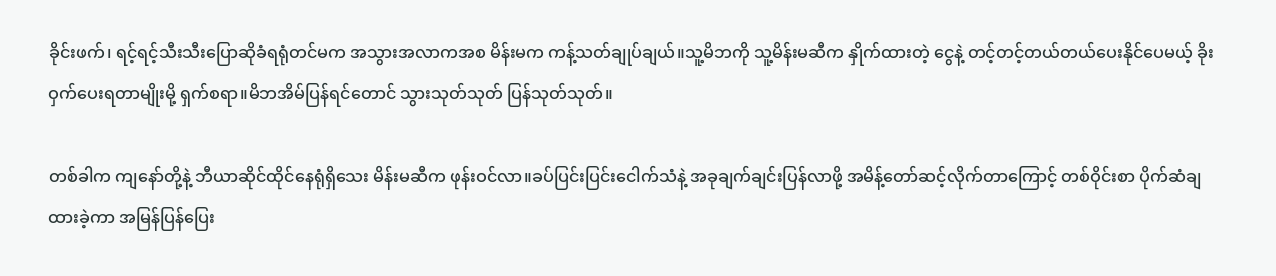ခိုင်းဖက်၊ ရင့်ရင့်သီးသီးပြောဆိုခံရရုံတင်မက အသွားအလာကအစ မိန်းမက ကန့်သတ်ချုပ်ချယ်။သူ့မိဘကို သူ့မိန်းမဆီက နှိုက်ထားတဲ့ ငွေနဲ့ တင့်တင့်တယ်တယ်ပေးနိုင်ပေမယ့် ခိုးဝှက်ပေးရတာမျိုးမို့ ရှက်စရာ။မိဘအိမ်ပြန်ရင်တောင် သွားသုတ်သုတ် ပြန်သုတ်သုတ်။

တစ်ခါက ကျနော်တို့နဲ့ ဘီယာဆိုင်ထိုင်နေရုံရှိသေး မိန်းမဆီက ဖုန်းဝင်လာ။ခပ်ပြင်းပြင်းငေါက်သံနဲ့ အခုချက်ချင်းပြန်လာဖို့ အမိန့်တော်ဆင့်လိုက်တာကြောင့် တစ်ဝိုင်းစာ ပိုက်ဆံချထားခဲ့ကာ အမြန်ပြန်ပြေး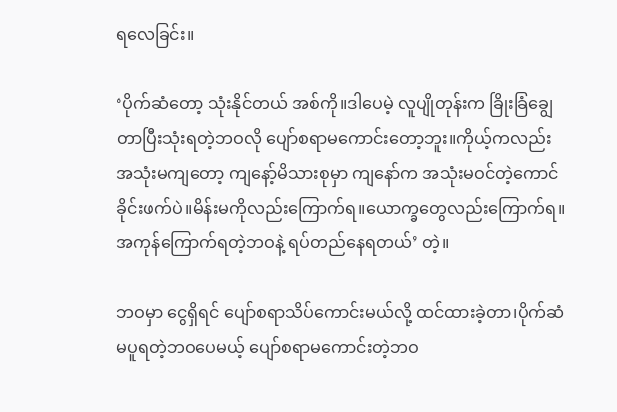ရလေခြင်း။

‘ပိုက်ဆံတော့ သုံးနိုင်တယ် အစ်ကို။ဒါပေမဲ့ လူပျိုတုန်းက ခြိုးခြံချွေတာပြီးသုံးရတဲ့ဘဝလို ပျော်စရာမကောင်းတော့ဘူး။ကိုယ့်ကလည်း အသုံးမကျတော့ ကျနော့်မိသားစုမှာ ကျနော်က အသုံးမဝင်တဲ့ကောင် ခိုင်းဖက်ပဲ။မိန်းမကိုလည်းကြောက်ရ။ယောက္ခတွေလည်းကြောက်ရ။အကုန်ကြောက်ရတဲ့ဘဝနဲ့ ရပ်တည်နေရတယ်’ တဲ့။

ဘဝမှာ ငွေရှိရင် ပျော်စရာသိပ်ကောင်းမယ်လို့ ထင်ထားခဲ့တာ၊ပိုက်ဆံမပူရတဲ့ဘဝပေမယ့် ပျော်စရာမကောင်းတဲ့ဘဝ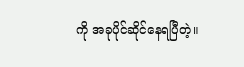ကို အခုပိုင်ဆိုင်နေရပြီတဲ့။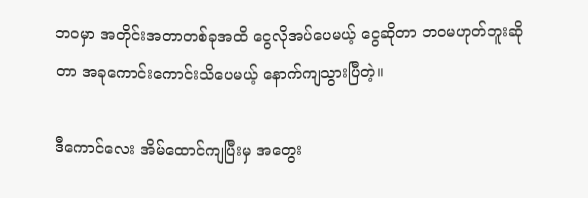ဘဝမှာ အတိုင်းအတာတစ်ခုအထိ ငွေလိုအပ်ပေမယ့် ငွေဆိုတာ ဘဝမဟုတ်ဘူးဆိုတာ အခုကောင်းကောင်းသိပေမယ့် နောက်ကျသွားပြီတဲ့။

ဒီကောင်လေး အိမ်ထောင်ကျပြီးမှ အတွေး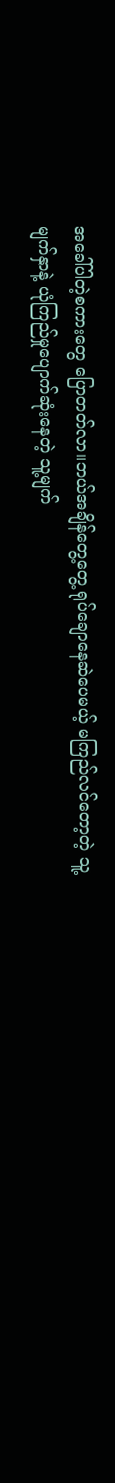အခေါ်ပါတဲ့စကားတွေ ပြောတတ်လာ။ဘယ်အချိန်တွေ့တွေ့ ရုပ်ချောနေဆဲပေမယ့် မကြည်လင်တော့တဲ့ သူ့မျက်နှာနဲ့ ယုံကြည်မှုပျောက်ဆုံးနေတဲ့ သူ့မျက်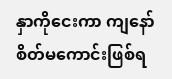နှာကိုငေးကာ ကျနော်စိတ်မကောင်းဖြစ်ရ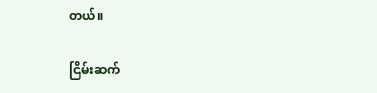တယ်။

ငြိမ်းဆက်